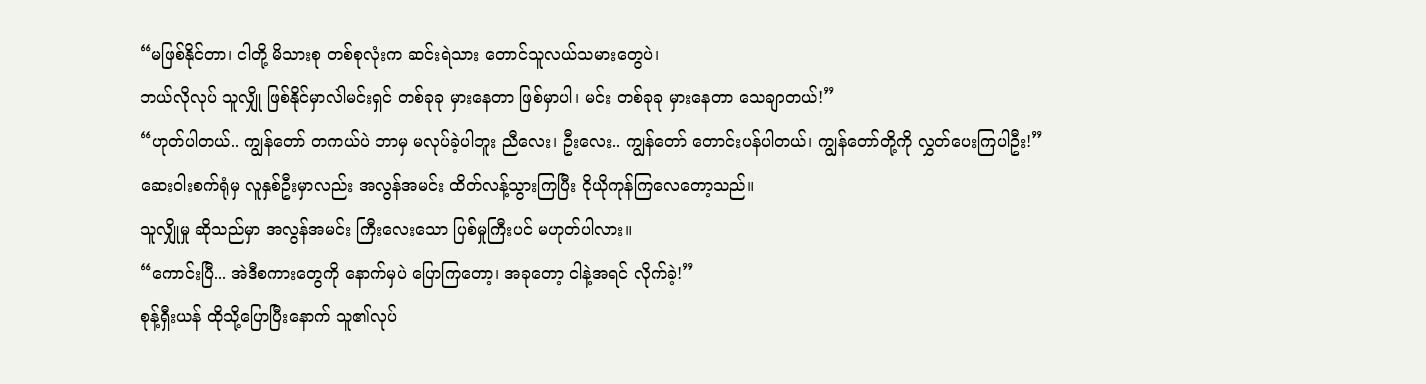“မဖြစ်နိုင်တာ၊ ငါတို့ မိသားစု တစ်စုလုံးက ဆင်းရဲသား တောင်သူလယ်သမားတွေပဲ၊
ဘယ်လိုလုပ် သူလျှို ဖြစ်နိုင်မှာလဲါမင်းရှင် တစ်ခုခု မှားနေတာ ဖြစ်မှာပါ၊ မင်း တစ်ခုခု မှားနေတာ သေချာတယ်!”
“ဟုတ်ပါတယ်.. ကျွန်တော် တကယ်ပဲ ဘာမှ မလုပ်ခဲ့ပါဘူး ညီလေး၊ ဦးလေး.. ကျွန်တော် တောင်းပန်ပါတယ်၊ ကျွန်တော်တို့ကို လွှတ်ပေးကြပါဦး!”
ဆေးဝါးစက်ရုံမှ လူနှစ်ဦးမှာလည်း အလွန်အမင်း ထိတ်လန့်သွားကြပြီး ငိုယိုကုန်ကြလေတော့သည်။
သူလျှိုမှု ဆိုသည်မှာ အလွန်အမင်း ကြီးလေးသော ပြစ်မှုကြီးပင် မဟုတ်ပါလား။
“ကောင်းပြီ... အဲဒီစကားတွေကို နောက်မှပဲ ပြောကြတော့၊ အခုတော့ ငါနဲ့အရင် လိုက်ခဲ့!”
စုန့်ရှီးယန် ထိုသို့ပြောပြီးနောက် သူ၏လုပ်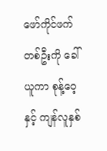ဖော်ကိုင်ဖက်တစ်ဦးကို ခေါ်ယူကာ စုန့်ဝေ့နှင့် ကျန်လူနှစ်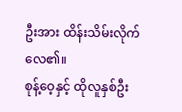ဦးအား ထိန်းသိမ်းလိုက်လေ၏။
စုန့်ဝေ့နှင့် ထိုလူနှစ်ဦး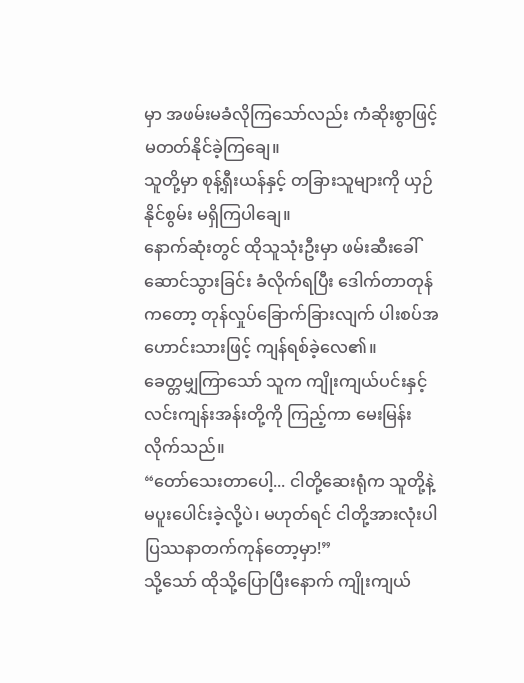မှာ အဖမ်းမခံလိုကြသော်လည်း ကံဆိုးစွာဖြင့် မတတ်နိုင်ခဲ့ကြချေ။
သူတို့မှာ စုန့်ရှီးယန်နှင့် တခြားသူများကို ယှဉ်နိုင်စွမ်း မရှိကြပါချေ။
နောက်ဆုံးတွင် ထိုသူသုံးဦးမှာ ဖမ်းဆီးခေါ်ဆောင်သွားခြင်း ခံလိုက်ရပြီး ဒေါက်တာတုန်ကတော့ တုန်လှုပ်ခြောက်ခြားလျက် ပါးစပ်အဟောင်းသားဖြင့် ကျန်ရစ်ခဲ့လေ၏။
ခေတ္တမျှကြာသော် သူက ကျိုးကျယ်ပင်းနှင့် လင်းကျန်းအန်းတို့ကို ကြည့်ကာ မေးမြန်းလိုက်သည်။
“တော်သေးတာပေါ့... ငါတို့ဆေးရုံက သူတို့နဲ့ မပူးပေါင်းခဲ့လို့ပဲ၊ မဟုတ်ရင် ငါတို့အားလုံးပါ ပြဿနာတက်ကုန်တော့မှာ!”
သို့သော် ထိုသို့ပြောပြီးနောက် ကျိုးကျယ်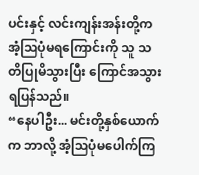ပင်းနှင့် လင်းကျန်းအန်းတို့က အံ့ဩပုံမရကြောင်းကို သူ သတိပြုမိသွားပြီး ကြောင်အသွားရပြန်သည်။
“နေပါဦး... မင်းတို့နှစ်ယောက်က ဘာလို့ အံ့ဩပုံမပေါက်ကြ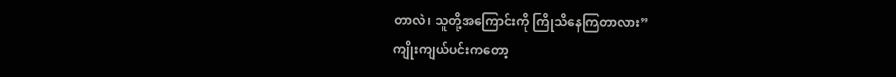တာလဲ၊ သူတို့အကြောင်းကို ကြိုသိနေကြတာလား”
ကျိုးကျယ်ပင်းကတော့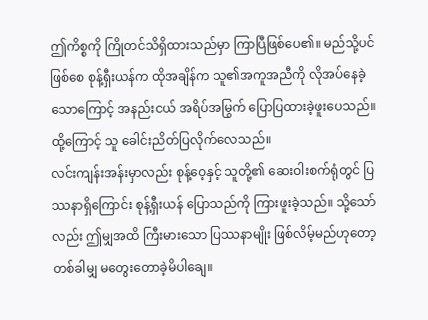ဤကိစ္စကို ကြိုတင်သိရှိထားသည်မှာ ကြာပြီဖြစ်ပေ၏။ မည်သို့ပင်ဖြစ်စေ စုန့်ရှီးယန်က ထိုအချိန်က သူ၏အကူအညီကို လိုအပ်နေခဲ့သောကြောင့် အနည်းငယ် အရိပ်အမြွက် ပြောပြထားခဲ့ဖူးပေသည်။
ထို့ကြောင့် သူ ခေါင်းညိတ်ပြလိုက်လေသည်။
လင်းကျန်းအန်းမှာလည်း စုန့်ဝေ့နှင့် သူတို့၏ ဆေးဝါးစက်ရုံတွင် ပြဿနာရှိကြောင်း စုန့်ရှီးယန် ပြောသည်ကို ကြားဖူးခဲ့သည်။ သို့သော်လည်း ဤမျှအထိ ကြီးမားသော ပြဿနာမျိုး ဖြစ်လိမ့်မည်ဟုတော့ တစ်ခါမျှ မတွေးတောခဲ့မိပါချေ။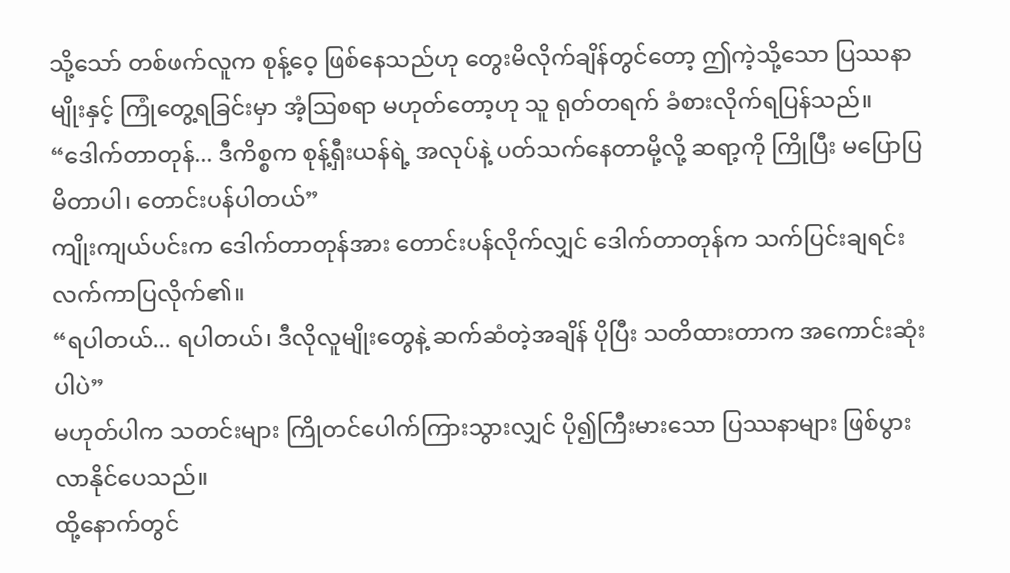သို့သော် တစ်ဖက်လူက စုန့်ဝေ့ ဖြစ်နေသည်ဟု တွေးမိလိုက်ချိန်တွင်တော့ ဤကဲ့သို့သော ပြဿနာမျိုးနှင့် ကြုံတွေ့ရခြင်းမှာ အံ့ဩစရာ မဟုတ်တော့ဟု သူ ရုတ်တရက် ခံစားလိုက်ရပြန်သည်။
“ဒေါက်တာတုန်... ဒီကိစ္စက စုန့်ရှီးယန်ရဲ့ အလုပ်နဲ့ ပတ်သက်နေတာမို့လို့ ဆရာ့ကို ကြိုပြီး မပြောပြမိတာပါ၊ တောင်းပန်ပါတယ်”
ကျိုးကျယ်ပင်းက ဒေါက်တာတုန်အား တောင်းပန်လိုက်လျှင် ဒေါက်တာတုန်က သက်ပြင်းချရင်း လက်ကာပြလိုက်၏။
“ရပါတယ်... ရပါတယ်၊ ဒီလိုလူမျိုးတွေနဲ့ ဆက်ဆံတဲ့အချိန် ပိုပြီး သတိထားတာက အကောင်းဆုံးပါပဲ”
မဟုတ်ပါက သတင်းများ ကြိုတင်ပေါက်ကြားသွားလျှင် ပို၍ကြီးမားသော ပြဿနာများ ဖြစ်ပွားလာနိုင်ပေသည်။
ထို့နောက်တွင်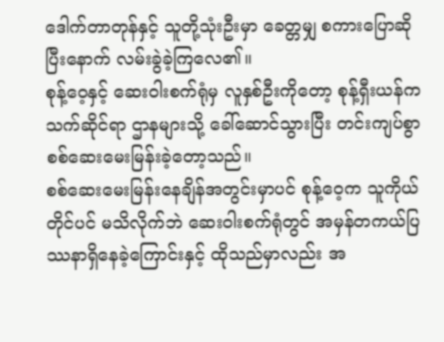ဒေါက်တာတုန်နှင့် သူတို့သုံးဦးမှာ ခေတ္တမျှ စကားပြောဆိုပြီးနောက် လမ်းခွဲခဲ့ကြလေ၏။
စုန့်ဝေ့နှင့် ဆေးဝါးစက်ရုံမှ လူနှစ်ဦးကိုတော့ စုန့်ရှီးယန်က သက်ဆိုင်ရာ ဌာနများသို့ ခေါ်ဆောင်သွားပြီး တင်းကျပ်စွာ စစ်ဆေးမေးမြန်းခဲ့တော့သည်။
စစ်ဆေးမေးမြန်းနေချိန်အတွင်းမှာပင် စုန့်ဝေ့က သူကိုယ်တိုင်ပင် မသိလိုက်ဘဲ ဆေးဝါးစက်ရုံတွင် အမှန်တကယ်ပြဿနာရှိနေခဲ့ကြောင်းနှင့် ထိုသည်မှာလည်း အ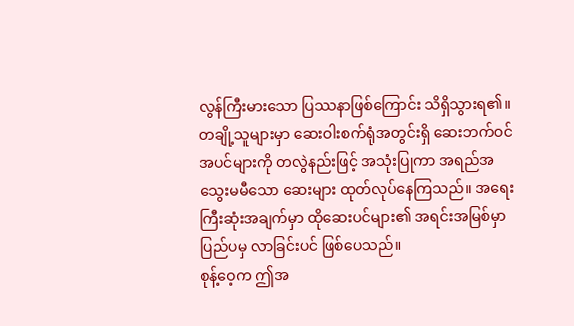လွန်ကြီးမားသော ပြဿနာဖြစ်ကြောင်း သိရှိသွားရ၏။
တချို့သူများမှာ ဆေးဝါးစက်ရုံအတွင်းရှိ ဆေးဘက်ဝင်အပင်များကို တလွဲနည်းဖြင့် အသုံးပြုကာ အရည်အသွေးမမီသော ဆေးများ ထုတ်လုပ်နေကြသည်။ အရေးကြီးဆုံးအချက်မှာ ထိုဆေးပင်များ၏ အရင်းအမြစ်မှာ ပြည်ပမှ လာခြင်းပင် ဖြစ်ပေသည်။
စုန့်ဝေ့က ဤအ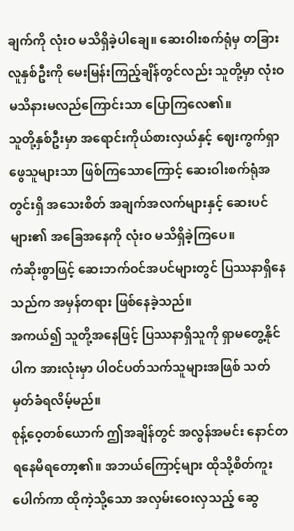ချက်ကို လုံးဝ မသိရှိခဲ့ပါချေ။ ဆေးဝါးစက်ရုံမှ တခြားလူနှစ်ဦးကို မေးမြန်းကြည့်ချိန်တွင်လည်း သူတို့မှာ လုံးဝ မသိနားမလည်ကြောင်းသာ ပြောကြလေ၏။
သူတို့နှစ်ဦးမှာ အရောင်းကိုယ်စားလှယ်နှင့် ဈေးကွက်ရှာဖွေသူများသာ ဖြစ်ကြသောကြောင့် ဆေးဝါးစက်ရုံအတွင်းရှိ အသေးစိတ် အချက်အလက်များနှင့် ဆေးပင်များ၏ အခြေအနေကို လုံးဝ မသိရှိခဲ့ကြပေ။
ကံဆိုးစွာဖြင့် ဆေးဘက်ဝင်အပင်များတွင် ပြဿနာရှိနေသည်က အမှန်တရား ဖြစ်နေခဲ့သည်။
အကယ်၍ သူတို့အနေဖြင့် ပြဿနာရှိသူကို ရှာမတွေ့နိုင်ပါက အားလုံးမှာ ပါဝင်ပတ်သက်သူများအဖြစ် သတ်မှတ်ခံရလိမ့်မည်။
စုန့်ဝေ့တစ်ယောက် ဤအချိန်တွင် အလွန်အမင်း နောင်တရနေမိရတော့၏။ အဘယ်ကြောင့်များ ထိုသို့စိတ်ကူးပေါက်ကာ ထိုကဲ့သို့သော အလှမ်းဝေးလှသည့် ဆွေ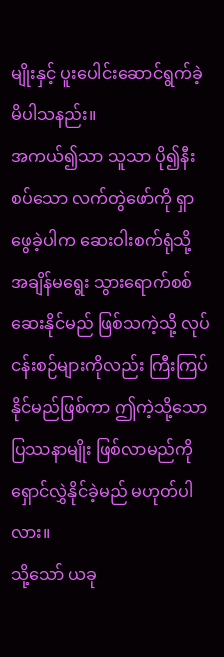မျိုးနှင့် ပူးပေါင်းဆောင်ရွက်ခဲ့မိပါသနည်း။
အကယ်၍သာ သူသာ ပို၍နီးစပ်သော လက်တွဲဖော်ကို ရှာဖွေခဲ့ပါက ဆေးဝါးစက်ရုံသို့ အချိန်မရွေး သွားရောက်စစ်ဆေးနိုင်မည် ဖြစ်သကဲ့သို့ လုပ်ငန်းစဉ်များကိုလည်း ကြီးကြပ်နိုင်မည်ဖြစ်ကာ ဤကဲ့သို့သော ပြဿနာမျိုး ဖြစ်လာမည်ကို ရှောင်လွှဲနိုင်ခဲ့မည် မဟုတ်ပါလား။
သို့သော် ယခု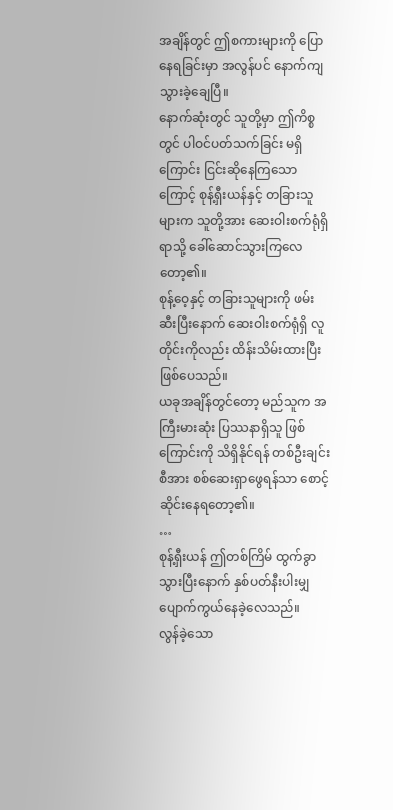အချိန်တွင် ဤစကားများကို ပြောနေရခြင်းမှာ အလွန်ပင် နောက်ကျသွားခဲ့ချေပြီ။
နောက်ဆုံးတွင် သူတို့မှာ ဤကိစ္စတွင် ပါဝင်ပတ်သက်ခြင်း မရှိကြောင်း ငြင်းဆိုနေကြသောကြောင့် စုန့်ရှီးယန်နှင့် တခြားသူများက သူတို့အား ဆေးဝါးစက်ရုံရှိရာသို့ ခေါ်ဆောင်သွားကြလေတော့၏။
စုန့်ဝေ့နှင့် တခြားသူများကို ဖမ်းဆီးပြီးနောက် ဆေးဝါးစက်ရုံရှိ လူတိုင်းကိုလည်း ထိန်းသိမ်းထားပြီး ဖြစ်ပေသည်။
ယခုအချိန်တွင်တော့ မည်သူက အကြီးမားဆုံး ပြဿနာရှိသူ ဖြစ်ကြောင်းကို သိရှိနိုင်ရန် တစ်ဦးချင်းစီအား စစ်ဆေးရှာဖွေရန်သာ စောင့်ဆိုင်းနေရတော့၏။
…
စုန့်ရှီးယန် ဤတစ်ကြိမ် ထွက်ခွာသွားပြီးနောက် နှစ်ပတ်နီးပါးမျှ ပျောက်ကွယ်နေခဲ့လေသည်။
လွန်ခဲ့သော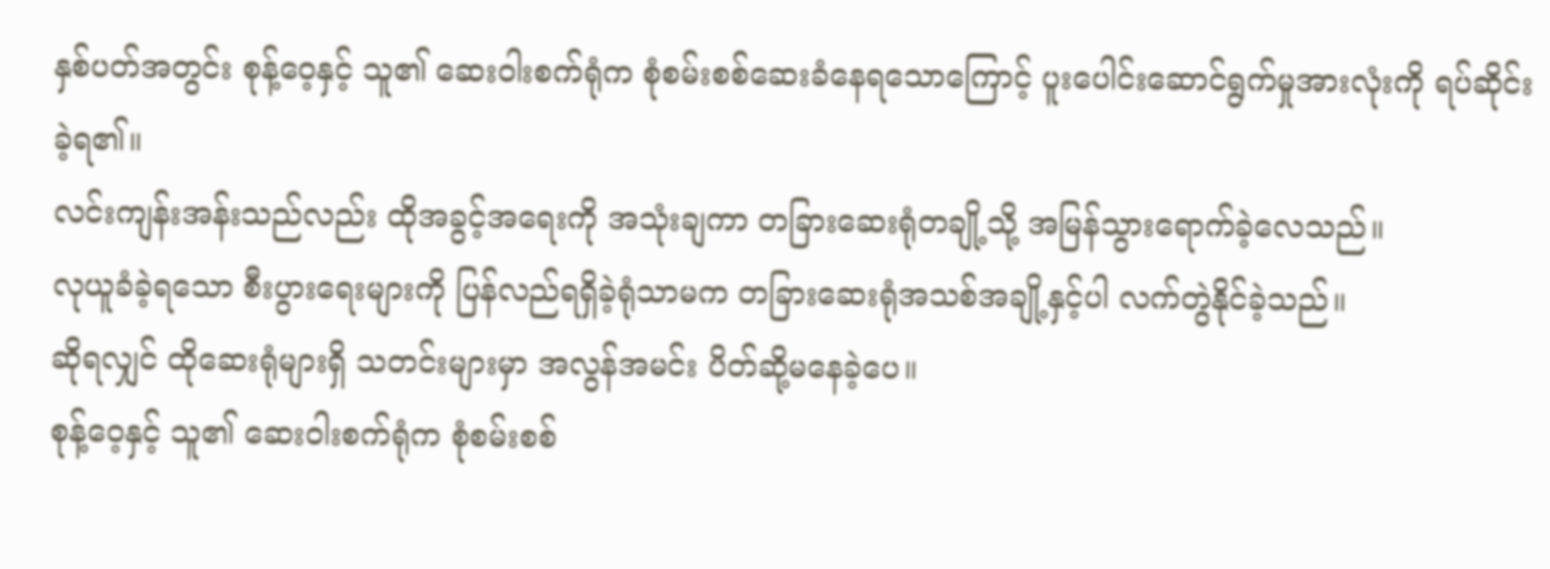နှစ်ပတ်အတွင်း စုန့်ဝေ့နှင့် သူ၏ ဆေးဝါးစက်ရုံက စုံစမ်းစစ်ဆေးခံနေရသောကြောင့် ပူးပေါင်းဆောင်ရွက်မှုအားလုံးကို ရပ်ဆိုင်းခဲ့ရ၏။
လင်းကျန်းအန်းသည်လည်း ထိုအခွင့်အရေးကို အသုံးချကာ တခြားဆေးရုံတချို့သို့ အမြန်သွားရောက်ခဲ့လေသည်။
လုယူခံခဲ့ရသော စီးပွားရေးများကို ပြန်လည်ရရှိခဲ့ရုံသာမက တခြားဆေးရုံအသစ်အချို့နှင့်ပါ လက်တွဲနိုင်ခဲ့သည်။
ဆိုရလျှင် ထိုဆေးရုံများရှိ သတင်းများမှာ အလွန်အမင်း ပိတ်ဆို့မနေခဲ့ပေ။
စုန့်ဝေ့နှင့် သူ၏ ဆေးဝါးစက်ရုံက စုံစမ်းစစ်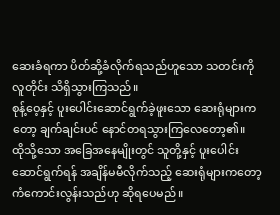ဆေးခံရကာ ပိတ်ဆို့ခံလိုက်ရသည်ဟူသော သတင်းကို လူတိုင်း သိရှိသွားကြသည်။
စုန့်ဝေ့နှင့် ပူးပေါင်းဆောင်ရွက်ခဲ့ဖူးသော ဆေးရုံများကတော့ ချက်ချင်းပင် နောင်တရသွားကြလေတော့၏။
ထိုသို့သော အခြေအနေမျိုးတွင် သူတို့နှင့် ပူးပေါင်းဆောင်ရွက်ရန် အချိန်မမီလိုက်သည့် ဆေးရုံများကတော့ ကံကောင်းလွန်းသည်ဟု ဆိုရပေမည်။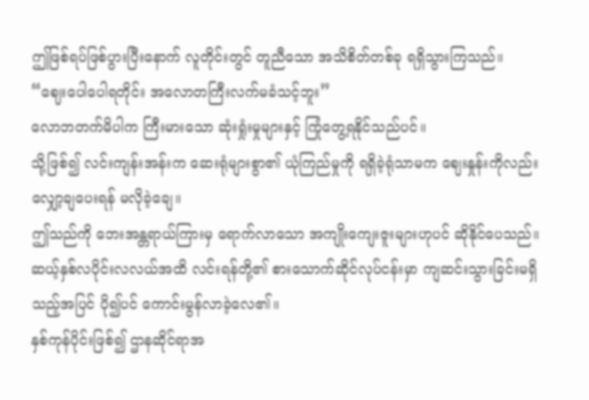ဤဖြစ်ရပ်ဖြစ်ပွားပြီးနောက် လူတိုင်းတွင် တူညီသော အသိစိတ်တစ်ခု ရရှိသွားကြသည်။
“ဈေးပေါပေါရတိုင်း အလောတကြီးလက်မခံသင့်ဘူး”
လောဘတက်မိပါက ကြီးမားသော ဆုံးရှုံးမှုများနှင့် ကြုံတွေ့ရနိုင်သည်ပင်။
သို့ဖြစ်၍ လင်းကျန်းအန်းက ဆေးရုံများစွာ၏ ယုံကြည်မှုကို ရရှိခဲ့ရုံသာမက ဈေးနှုန်းကိုလည်း လျှော့ချပေးရန် မလိုခဲ့ချေ။
ဤသည်ကို ဘေးအန္တရာယ်ကြားမှ ရောက်လာသော အကျိုးကျေးဇူးများဟုပင် ဆိုနိုင်ပေသည်။
ဆယ့်နှစ်လပိုင်းလလယ်အထိ လင်းရန်တို့၏ စားသောက်ဆိုင်လုပ်ငန်းမှာ ကျဆင်းသွားခြင်းမရှိသည့်အပြင် ပို၍ပင် ကောင်းမွန်လာခဲ့လေ၏။
နှစ်ကုန်ပိုင်းဖြစ်၍ ဌာနဆိုင်ရာအ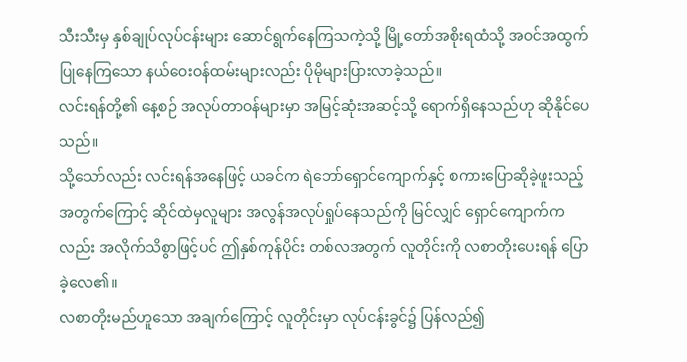သီးသီးမှ နှစ်ချုပ်လုပ်ငန်းများ ဆောင်ရွက်နေကြသကဲ့သို့ မြို့တော်အစိုးရထံသို့ အဝင်အထွက်ပြုနေကြသော နယ်ဝေးဝန်ထမ်းများလည်း ပိုမိုများပြားလာခဲ့သည်။
လင်းရန်တို့၏ နေ့စဉ် အလုပ်တာဝန်များမှာ အမြင့်ဆုံးအဆင့်သို့ ရောက်ရှိနေသည်ဟု ဆိုနိုင်ပေသည်။
သို့သော်လည်း လင်းရန်အနေဖြင့် ယခင်က ရဲဘော်ရှောင်ကျောက်နှင့် စကားပြောဆိုခဲ့ဖူးသည့် အတွက်ကြောင့် ဆိုင်ထဲမှလူများ အလွန်အလုပ်ရှုပ်နေသည်ကို မြင်လျှင် ရှောင်ကျောက်ကလည်း အလိုက်သိစွာဖြင့်ပင် ဤနှစ်ကုန်ပိုင်း တစ်လအတွက် လူတိုင်းကို လစာတိုးပေးရန် ပြောခဲ့လေ၏။
လစာတိုးမည်ဟူသော အချက်ကြောင့် လူတိုင်းမှာ လုပ်ငန်းခွင်၌ ပြန်လည်၍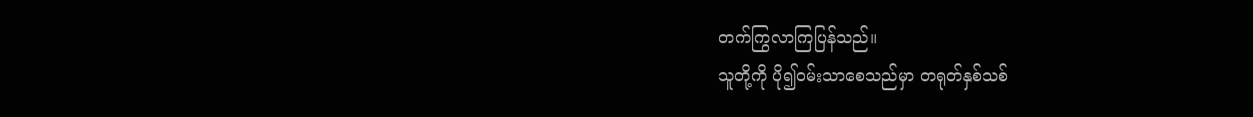တက်ကြွလာကြပြန်သည်။
သူတို့ကို ပို၍ဝမ်းသာစေသည်မှာ တရုတ်နှစ်သစ်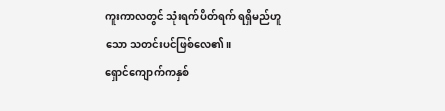ကူးကာလတွင် သုံးရက်ပိတ်ရက် ရရှိမည်ဟူသော သတင်းပင်ဖြစ်လေ၏။
ရှောင်ကျောက်ကနှစ်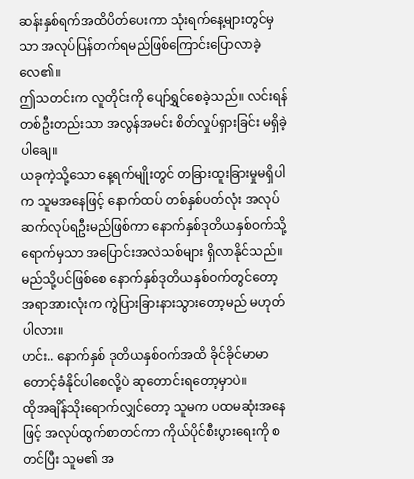ဆန်းနှစ်ရက်အထိပိတ်ပေးကာ သုံးရက်နေ့များတွင်မှသာ အလုပ်ပြန်တက်ရမည်ဖြစ်ကြောင်းပြောလာခဲ့လေ၏။
ဤသတင်းက လူတိုင်းကို ပျော်ရွှင်စေခဲ့သည်။ လင်းရန်တစ်ဦးတည်းသာ အလွန်အမင်း စိတ်လှုပ်ရှားခြင်း မရှိခဲ့ပါချေ။
ယခုကဲ့သို့သော နေ့ရက်မျိုးတွင် တခြားထူးခြားမှုမရှိပါက သူမအနေဖြင့် နောက်ထပ် တစ်နှစ်ပတ်လုံး အလုပ်ဆက်လုပ်ရဦးမည်ဖြစ်ကာ နောက်နှစ်ဒုတိယနှစ်ဝက်သို့ရောက်မှသာ အပြောင်းအလဲသစ်များ ရှိလာနိုင်သည်။
မည်သို့ပင်ဖြစ်စေ နောက်နှစ်ဒုတိယနှစ်ဝက်တွင်တော့ အရာအားလုံးက ကွဲပြားခြားနားသွားတော့မည် မဟုတ်ပါလား။
ဟင်း.. နောက်နှစ် ဒုတိယနှစ်ဝက်အထိ ခိုင်ခိုင်မာမာ တောင့်ခံနိုင်ပါစေလို့ပဲ ဆုတောင်းရတော့မှာပဲ။
ထိုအချိန်သိုးရောက်လျှင်တော့ သူမက ပထမဆုံးအနေဖြင့် အလုပ်ထွက်စာတင်ကာ ကိုယ်ပိုင်စီးပွားရေးကို စတင်ပြီး သူမ၏ အ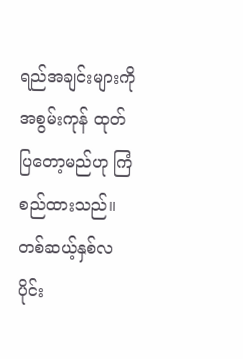ရည်အချင်းများကို အစွမ်းကုန် ထုတ်ပြတော့မည်ဟု ကြံစည်ထားသည်။
တစ်ဆယ့်နှစ်လပိုင်း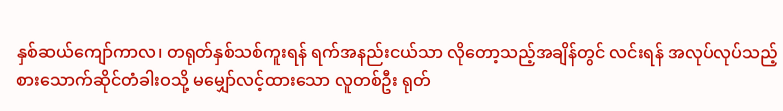နှစ်ဆယ်ကျော်ကာလ၊ တရုတ်နှစ်သစ်ကူးရန် ရက်အနည်းငယ်သာ လိုတော့သည့်အချိန်တွင် လင်းရန် အလုပ်လုပ်သည့် စားသောက်ဆိုင်တံခါးဝသို့ မမျှော်လင့်ထားသော လူတစ်ဦး ရုတ်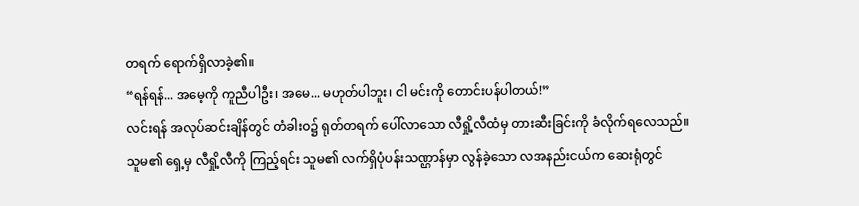တရက် ရောက်ရှိလာခဲ့၏။
“ရန်ရန်... အမေ့ကို ကူညီပါဦး၊ အမေ... မဟုတ်ပါဘူး၊ ငါ မင်းကို တောင်းပန်ပါတယ်!”
လင်းရန် အလုပ်ဆင်းချိန်တွင် တံခါးဝ၌ ရုတ်တရက် ပေါ်လာသော လီရှို့လီထံမှ တားဆီးခြင်းကို ခံလိုက်ရလေသည်။
သူမ၏ ရှေ့မှ လီရှို့လီကို ကြည့်ရင်း သူမ၏ လက်ရှိပုံပန်းသဏ္ဌာန်မှာ လွန်ခဲ့သော လအနည်းငယ်က ဆေးရုံတွင်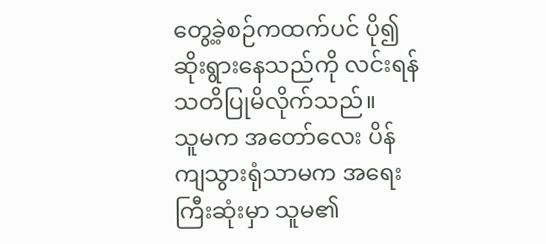တွေ့ခဲ့စဉ်ကထက်ပင် ပို၍ ဆိုးရွားနေသည်ကို လင်းရန် သတိပြုမိလိုက်သည်။
သူမက အတော်လေး ပိန်ကျသွားရုံသာမက အရေးကြီးဆုံးမှာ သူမ၏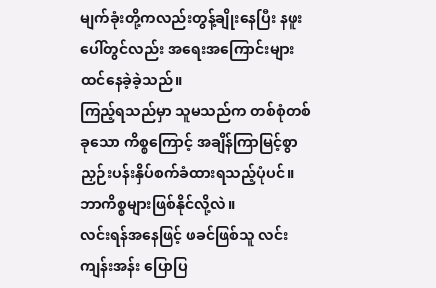မျက်ခုံးတို့ကလည်းတွန့်ချိုးနေပြီး နဖူးပေါ်တွင်လည်း အရေးအကြောင်းများ ထင်နေခဲ့ခဲ့သည်။
ကြည့်ရသည်မှာ သူမသည်က တစ်စုံတစ်ခုသော ကိစ္စကြောင့် အချိန်ကြာမြင့်စွာ ညှဉ်းပန်းနှိပ်စက်ခံထားရသည့်ပုံပင်။
ဘာကိစ္စများဖြစ်နိုင်လို့လဲ။
လင်းရန်အနေဖြင့် ဖခင်ဖြစ်သူ လင်းကျန်းအန်း ပြောပြ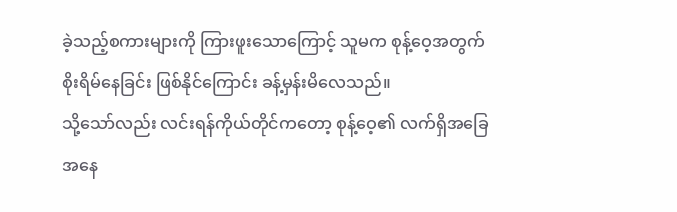ခဲ့သည့်စကားများကို ကြားဖူးသောကြောင့် သူမက စုန့်ဝေ့အတွက် စိုးရိမ်နေခြင်း ဖြစ်နိုင်ကြောင်း ခန့်မှန်းမိလေသည်။
သို့သော်လည်း လင်းရန်ကိုယ်တိုင်ကတော့ စုန့်ဝေ့၏ လက်ရှိအခြေအနေ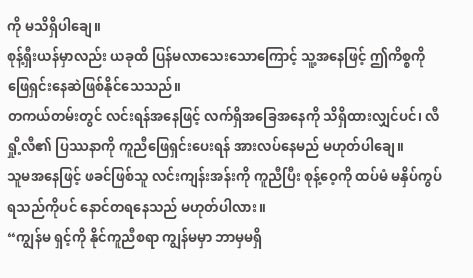ကို မသိရှိပါချေ။
စုန့်ရှီးယန်မှာလည်း ယခုထိ ပြန်မလာသေးသောကြောင့် သူ့အနေဖြင့် ဤကိစ္စကို ဖြေရှင်းနေဆဲဖြစ်နိုင်သေသည်။
တကယ်တမ်းတွင် လင်းရန်အနေဖြင့် လက်ရှိအခြေအနေကို သိရှိထားလျှင်ပင်၊ လီရှို့လီ၏ ပြဿနာကို ကူညီဖြေရှင်းပေးရန် အားလပ်နေမည် မဟုတ်ပါချေ။
သူမအနေဖြင့် ဖခင်ဖြစ်သူ လင်းကျန်းအန်းကို ကူညီပြီး စုန့်ဝေ့ကို ထပ်မံ မနှိပ်ကွပ်ရသည်ကိုပင် နောင်တရနေသည် မဟုတ်ပါလား။
“ကျွန်မ ရှင့်ကို နိုင်ကူညီစရာ ကျွန်မမှာ ဘာမှမရှိ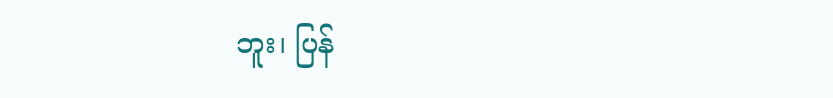ဘူး၊ ပြန်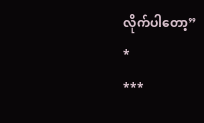လိုက်ပါတော့”
*
***